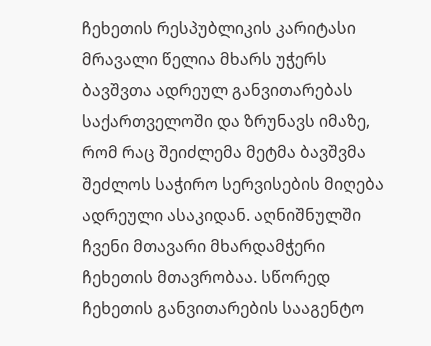ჩეხეთის რესპუბლიკის კარიტასი მრავალი წელია მხარს უჭერს ბავშვთა ადრეულ განვითარებას საქართველოში და ზრუნავს იმაზე, რომ რაც შეიძლემა მეტმა ბავშვმა შეძლოს საჭირო სერვისების მიღება ადრეული ასაკიდან. აღნიშნულში ჩვენი მთავარი მხარდამჭერი ჩეხეთის მთავრობაა. სწორედ ჩეხეთის განვითარების სააგენტო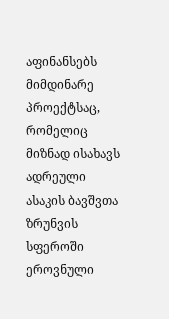აფინანსებს მიმდინარე პროექტსაც, რომელიც მიზნად ისახავს ადრეული ასაკის ბავშვთა ზრუნვის სფეროში ეროვნული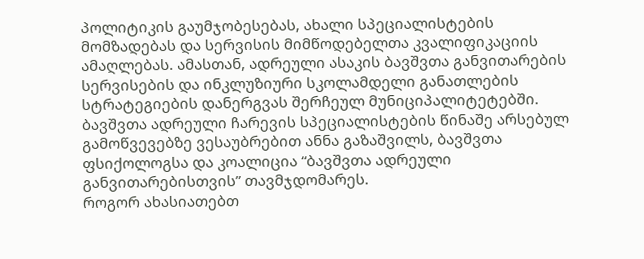პოლიტიკის გაუმჯობესებას, ახალი სპეციალისტების მომზადებას და სერვისის მიმწოდებელთა კვალიფიკაციის ამაღლებას. ამასთან, ადრეული ასაკის ბავშვთა განვითარების სერვისების და ინკლუზიური სკოლამდელი განათლების სტრატეგიების დანერგვას შერჩეულ მუნიციპალიტეტებში.
ბავშვთა ადრეული ჩარევის სპეციალისტების წინაშე არსებულ გამოწვევებზე ვესაუბრებით ანნა გაზაშვილს, ბავშვთა ფსიქოლოგსა და კოალიცია “ბავშვთა ადრეული განვითარებისთვის” თავმჯდომარეს.
როგორ ახასიათებთ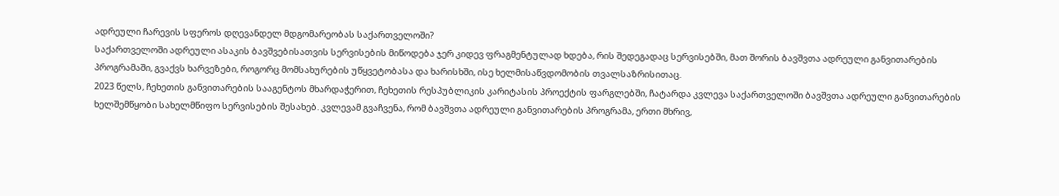ადრეული ჩარევის სფეროს დღევანდელ მდგომარეობას საქართველოში?
საქართველოში ადრეული ასაკის ბავშვებისათვის სერვისების მიწოდება ჯერ კიდევ ფრაგმენტულად ხდება, რის შედეგადაც სერვისებში, მათ შორის ბავშვთა ადრეული განვითარების პროგრამაში, გვაქვს ხარვეზები, როგორც მომსახურების უწყვეტობასა და ხარისხში, ისე ხელმისაწვდომობის თვალსაზრისითაც.
2023 წელს, ჩეხეთის განვითარების სააგენტოს მხარდაჭერით, ჩეხეთის რესპუბლიკის კარიტასის პროექტის ფარგლებში, ჩატარდა კვლევა საქართველოში ბავშვთა ადრეული განვითარების ხელშემწყობი სახელმწიფო სერვისების შესახებ. კვლევამ გვაჩვენა, რომ ბავშვთა ადრეული განვითარების პროგრამა, ერთი მხრივ,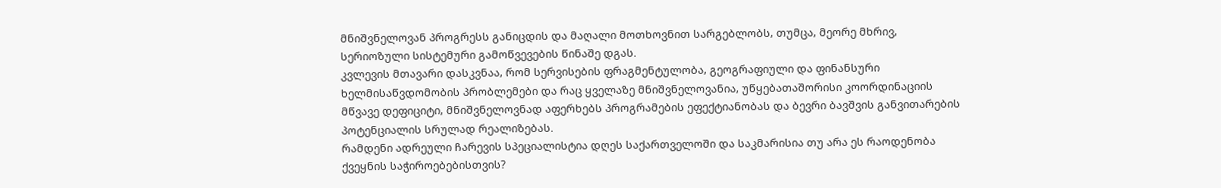მნიშვნელოვან პროგრესს განიცდის და მაღალი მოთხოვნით სარგებლობს, თუმცა, მეორე მხრივ, სერიოზული სისტემური გამოწვევების წინაშე დგას.
კვლევის მთავარი დასკვნაა, რომ სერვისების ფრაგმენტულობა, გეოგრაფიული და ფინანსური ხელმისაწვდომობის პრობლემები და რაც ყველაზე მნიშვნელოვანია, უწყებათაშორისი კოორდინაციის მწვავე დეფიციტი, მნიშვნელოვნად აფერხებს პროგრამების ეფექტიანობას და ბევრი ბავშვის განვითარების პოტენციალის სრულად რეალიზებას.
რამდენი ადრეული ჩარევის სპეციალისტია დღეს საქართველოში და საკმარისია თუ არა ეს რაოდენობა ქვეყნის საჭიროებებისთვის?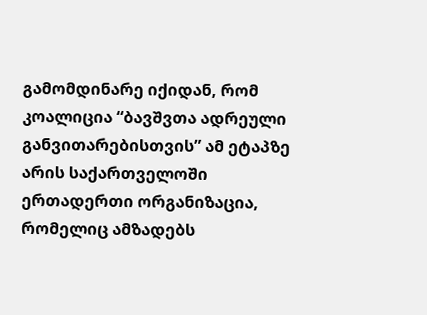გამომდინარე იქიდან, რომ კოალიცია “ბავშვთა ადრეული განვითარებისთვის” ამ ეტაპზე არის საქართველოში ერთადერთი ორგანიზაცია, რომელიც ამზადებს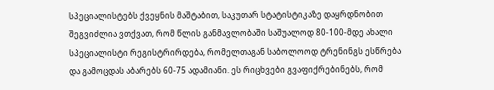სპეციალისტებს ქვეყნის მაშტაბით, საკუთარ სტატისტიკაზე დაყრდნობით შეგვიძლია ვთქვათ, რომ წლის განმავლობაში საშუალოდ 80-100-მდე ახალი სპეციალისტი რეგისტრირდება, რომელთაგან საბოლოოდ ტრენინგს ესწრება და გამოცდას აბარებს 60-75 ადამიანი. ეს რიცხვები გვაფიქრებინებს, რომ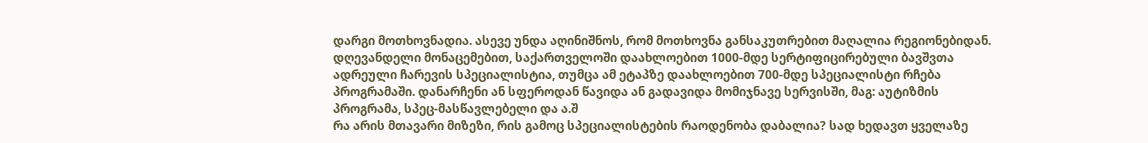დარგი მოთხოვნადია. ასევე უნდა აღინიშნოს, რომ მოთხოვნა განსაკუთრებით მაღალია რეგიონებიდან.
დღევანდელი მონაცემებით, საქართველოში დაახლოებით 1000-მდე სერტიფიცირებული ბავშვთა ადრეული ჩარევის სპეციალისტია, თუმცა ამ ეტაპზე დაახლოებით 700-მდე სპეციალისტი რჩება პროგრამაში. დანარჩენი ან სფეროდან წავიდა ან გადავიდა მომიჯნავე სერვისში, მაგ: აუტიზმის პროგრამა, სპეც-მასწავლებელი და ა.შ
რა არის მთავარი მიზეზი, რის გამოც სპეციალისტების რაოდენობა დაბალია? სად ხედავთ ყველაზე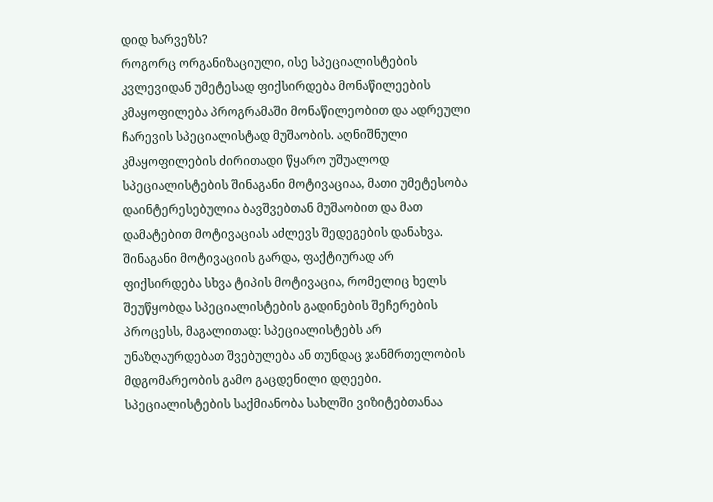დიდ ხარვეზს?
როგორც ორგანიზაციული, ისე სპეციალისტების კვლევიდან უმეტესად ფიქსირდება მონაწილეების კმაყოფილება პროგრამაში მონაწილეობით და ადრეული ჩარევის სპეციალისტად მუშაობის. აღნიშნული კმაყოფილების ძირითადი წყარო უშუალოდ სპეციალისტების შინაგანი მოტივაციაა, მათი უმეტესობა დაინტერესებულია ბავშვებთან მუშაობით და მათ დამატებით მოტივაციას აძლევს შედეგების დანახვა. შინაგანი მოტივაციის გარდა, ფაქტიურად არ ფიქსირდება სხვა ტიპის მოტივაცია, რომელიც ხელს შეუწყობდა სპეციალისტების გადინების შეჩერების პროცესს, მაგალითად: სპეციალისტებს არ უნაზღაურდებათ შვებულება ან თუნდაც ჯანმრთელობის მდგომარეობის გამო გაცდენილი დღეები.
სპეციალისტების საქმიანობა სახლში ვიზიტებთანაა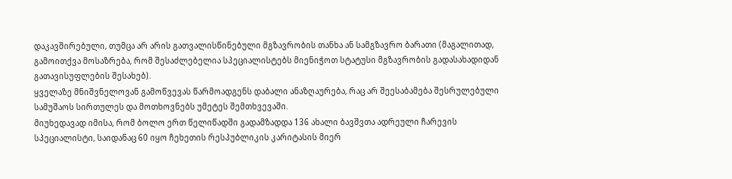დაკავშირებული, თუმცა არ არის გათვალისწინებული მგზავრობის თანხა ან სამგზავრო ბარათი (მაგალითად, გამოითქვა მოსაზრება, რომ შესაძლებელია სპეციალისტებს მიენიჭოთ სტატუსი მგზავრობის გადასახადიდან გათავისუფლების შესახებ).
ყველაზე მნიშვნელოვან გამოწვევას წარმოადგენს დაბალი ანაზღაურება, რაც არ შეესაბამება შესრულებული სამუშაოს სირთულეს და მოთხოვნებს უმეტეს შემთხვევაში.
მიუხედავად იმისა, რომ ბოლო ერთ წელიწადში გადამზადდა 136 ახალი ბავშვთა ადრეული ჩარევის სპეციალისტი, საიდანაც 60 იყო ჩეხეთის რესპუბლიკის კარიტასის მიერ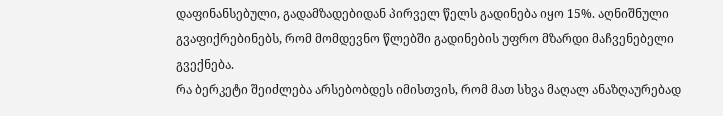დაფინანსებული, გადამზადებიდან პირველ წელს გადინება იყო 15%. აღნიშნული გვაფიქრებინებს, რომ მომდევნო წლებში გადინების უფრო მზარდი მაჩვენებელი გვექნება.
რა ბერკეტი შეიძლება არსებობდეს იმისთვის, რომ მათ სხვა მაღალ ანაზღაურებად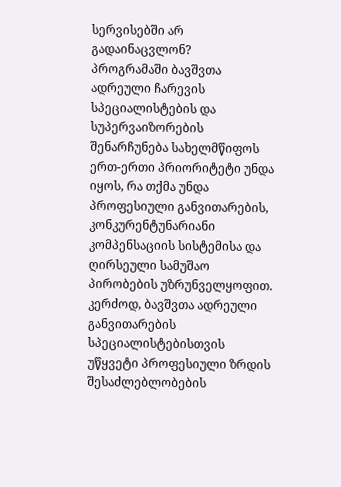სერვისებში არ გადაინაცვლონ?
პროგრამაში ბავშვთა ადრეული ჩარევის სპეციალისტების და სუპერვაიზორების შენარჩუნება სახელმწიფოს ერთ-ერთი პრიორიტეტი უნდა იყოს, რა თქმა უნდა პროფესიული განვითარების, კონკურენტუნარიანი კომპენსაციის სისტემისა და ღირსეული სამუშაო პირობების უზრუნველყოფით. კერძოდ, ბავშვთა ადრეული განვითარების სპეციალისტებისთვის უწყვეტი პროფესიული ზრდის შესაძლებლობების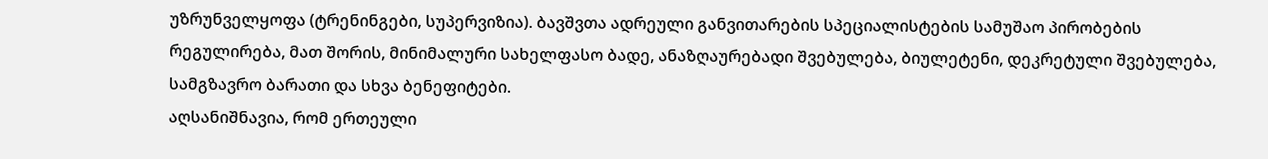უზრუნველყოფა (ტრენინგები, სუპერვიზია). ბავშვთა ადრეული განვითარების სპეციალისტების სამუშაო პირობების რეგულირება, მათ შორის, მინიმალური სახელფასო ბადე, ანაზღაურებადი შვებულება, ბიულეტენი, დეკრეტული შვებულება, სამგზავრო ბარათი და სხვა ბენეფიტები.
აღსანიშნავია, რომ ერთეული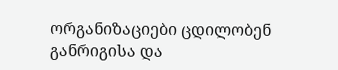ორგანიზაციები ცდილობენ განრიგისა და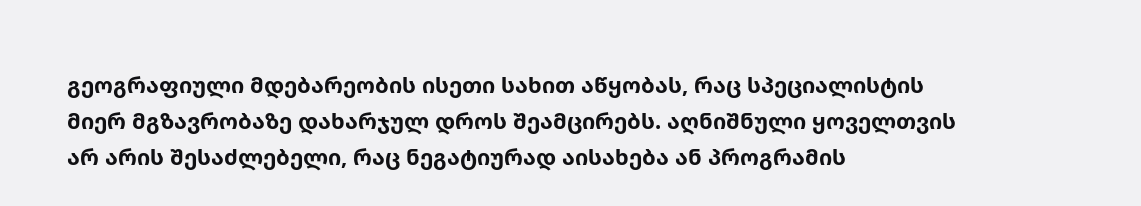გეოგრაფიული მდებარეობის ისეთი სახით აწყობას, რაც სპეციალისტის მიერ მგზავრობაზე დახარჯულ დროს შეამცირებს. აღნიშნული ყოველთვის არ არის შესაძლებელი, რაც ნეგატიურად აისახება ან პროგრამის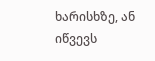ხარისხზე, ან იწვევს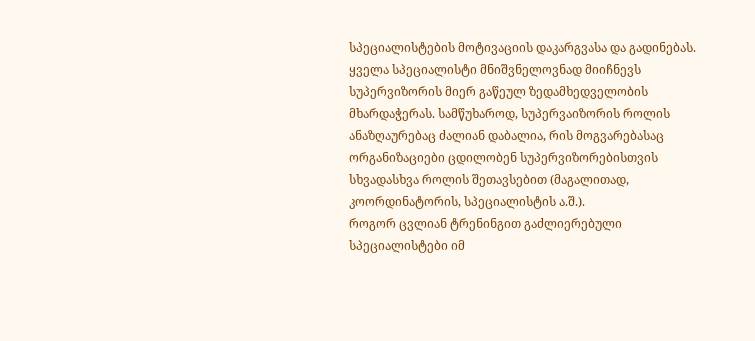სპეციალისტების მოტივაციის დაკარგვასა და გადინებას.
ყველა სპეციალისტი მნიშვნელოვნად მიიჩნევს სუპერვიზორის მიერ გაწეულ ზედამხედველობის მხარდაჭერას. სამწუხაროდ, სუპერვაიზორის როლის ანაზღაურებაც ძალიან დაბალია, რის მოგვარებასაც ორგანიზაციები ცდილობენ სუპერვიზორებისთვის სხვადასხვა როლის შეთავსებით (მაგალითად, კოორდინატორის, სპეციალისტის ა.შ.).
როგორ ცვლიან ტრენინგით გაძლიერებული სპეციალისტები იმ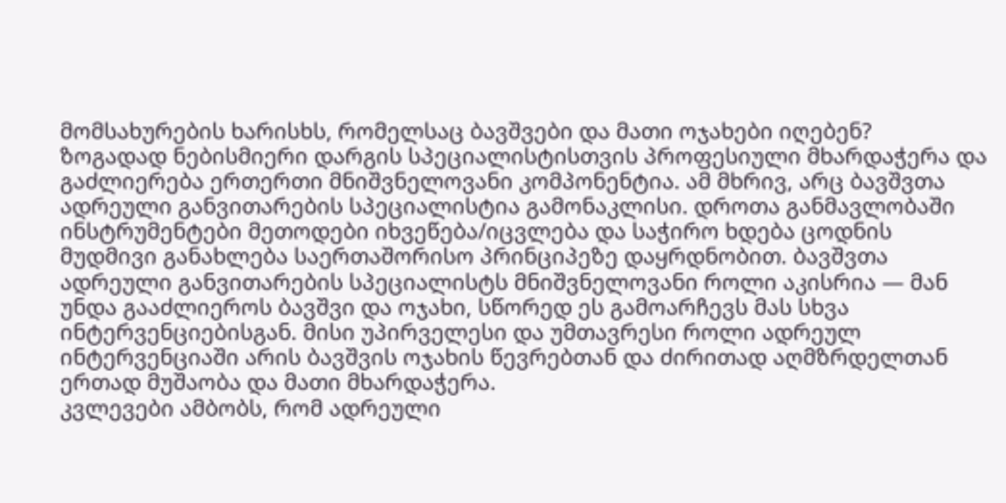მომსახურების ხარისხს, რომელსაც ბავშვები და მათი ოჯახები იღებენ?
ზოგადად ნებისმიერი დარგის სპეციალისტისთვის პროფესიული მხარდაჭერა და გაძლიერება ერთერთი მნიშვნელოვანი კომპონენტია. ამ მხრივ, არც ბავშვთა ადრეული განვითარების სპეციალისტია გამონაკლისი. დროთა განმავლობაში ინსტრუმენტები მეთოდები იხვეწება/იცვლება და საჭირო ხდება ცოდნის მუდმივი განახლება საერთაშორისო პრინციპეზე დაყრდნობით. ბავშვთა ადრეული განვითარების სპეციალისტს მნიშვნელოვანი როლი აკისრია — მან უნდა გააძლიეროს ბავშვი და ოჯახი, სწორედ ეს გამოარჩევს მას სხვა ინტერვენციებისგან. მისი უპირველესი და უმთავრესი როლი ადრეულ ინტერვენციაში არის ბავშვის ოჯახის წევრებთან და ძირითად აღმზრდელთან ერთად მუშაობა და მათი მხარდაჭერა.
კვლევები ამბობს, რომ ადრეული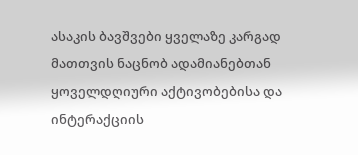ასაკის ბავშვები ყველაზე კარგად მათთვის ნაცნობ ადამიანებთან ყოველდღიური აქტივობებისა და ინტერაქციის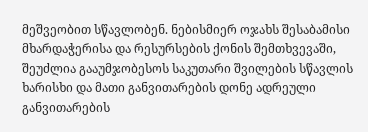მეშვეობით სწავლობენ. ნებისმიერ ოჯახს შესაბამისი მხარდაჭერისა და რესურსების ქონის შემთხვევაში, შეუძლია გააუმჯობესოს საკუთარი შვილების სწავლის ხარისხი და მათი განვითარების დონე ადრეული განვითარების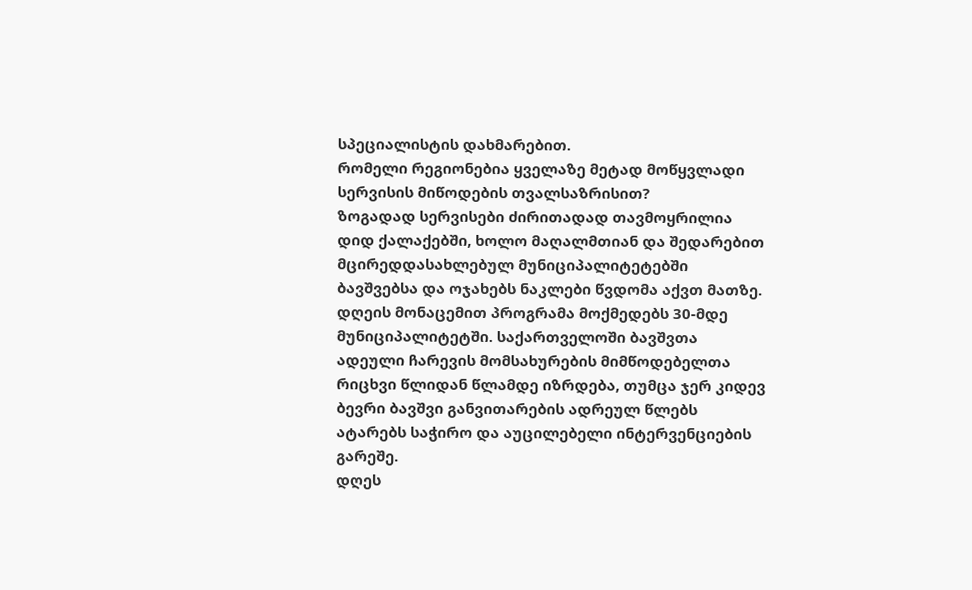სპეციალისტის დახმარებით.
რომელი რეგიონებია ყველაზე მეტად მოწყვლადი სერვისის მიწოდების თვალსაზრისით?
ზოგადად სერვისები ძირითადად თავმოყრილია დიდ ქალაქებში, ხოლო მაღალმთიან და შედარებით მცირედდასახლებულ მუნიციპალიტეტებში ბავშვებსა და ოჯახებს ნაკლები წვდომა აქვთ მათზე.
დღეის მონაცემით პროგრამა მოქმედებს 30-მდე მუნიციპალიტეტში. საქართველოში ბავშვთა ადეული ჩარევის მომსახურების მიმწოდებელთა რიცხვი წლიდან წლამდე იზრდება, თუმცა ჯერ კიდევ ბევრი ბავშვი განვითარების ადრეულ წლებს ატარებს საჭირო და აუცილებელი ინტერვენციების გარეშე.
დღეს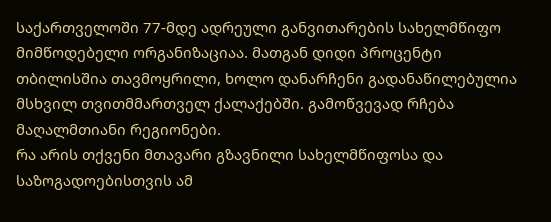საქართველოში 77-მდე ადრეული განვითარების სახელმწიფო მიმწოდებელი ორგანიზაციაა. მათგან დიდი პროცენტი თბილისშია თავმოყრილი, ხოლო დანარჩენი გადანაწილებულია მსხვილ თვითმმართველ ქალაქებში. გამოწვევად რჩება მაღალმთიანი რეგიონები.
რა არის თქვენი მთავარი გზავნილი სახელმწიფოსა და საზოგადოებისთვის ამ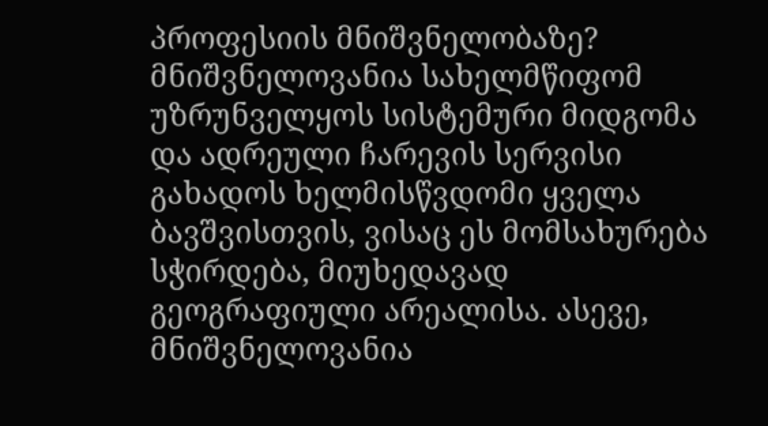პროფესიის მნიშვნელობაზე?
მნიშვნელოვანია სახელმწიფომ უზრუნველყოს სისტემური მიდგომა და ადრეული ჩარევის სერვისი გახადოს ხელმისწვდომი ყველა ბავშვისთვის, ვისაც ეს მომსახურება სჭირდება, მიუხედავად გეოგრაფიული არეალისა. ასევე, მნიშვნელოვანია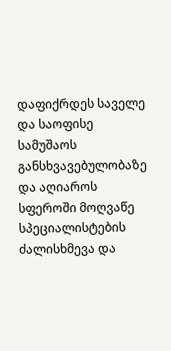დაფიქრდეს საველე და საოფისე სამუშაოს განსხვავებულობაზე და აღიაროს სფეროში მოღვაწე სპეციალისტების ძალისხმევა და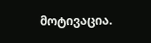მოტივაცია.